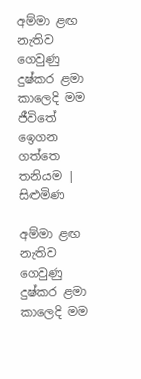අම්මා ළඟ නැතිව ගෙවුණු දුෂ්කර ළමා කාලෙදි මම ජීවිතේ ඉ‍ෙගන ගත්තෙ තනියම | සිළුමිණ

අම්මා ළඟ නැතිව ගෙවුණු දුෂ්කර ළමා කාලෙදි මම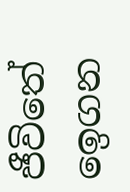ජීවිතේ ඉ‍ෙගන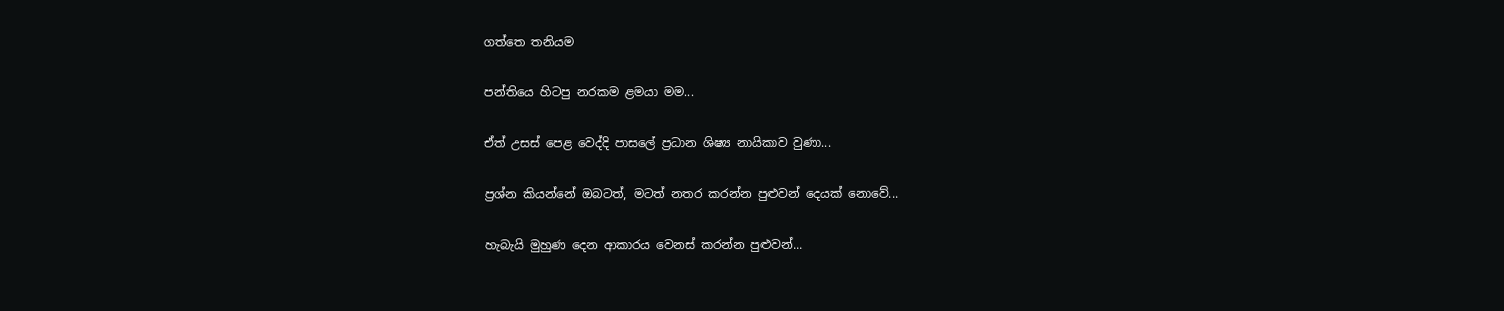ගත්තෙ තනියම

පන්තියෙ හිටපු නරකම ළමයා මම...

ඒත් උසස් පෙළ වෙද්දි පාසලේ ප්‍රධාන ශිෂ්‍ය නායිකාව වුණා...

ප්‍රශ්න කියන්නේ ඔබටත්, මටත් නතර කරන්න පුළුවන් දෙයක් නොවේ...

හැබැයි මුහුණ දෙන ආකාරය වෙනස් කරන්න පුළුවන්...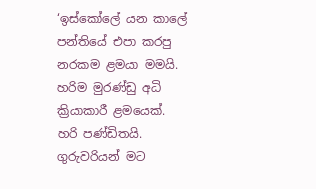‘ඉස්කෝලේ යන කාලේ පන්තියේ එපා කරපු නරකම ළමයා මමයි. හරිම මුරණ්ඩු අධි ක්‍රියාකාරී ළමයෙක්. හරි පණ්ඩිතයි. ගුරුවරියන් මට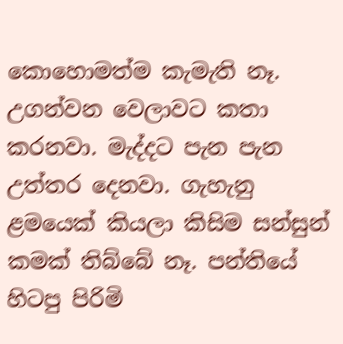කොහොමත්ම කැමැති නෑ. උගන්වන වෙලාවට කතා කරනවා. මැද්දට පැන පැන උත්තර දෙනවා. ගැහැනු ළමයෙක් කියලා කිසිම සන්සුන් කමක් තිබ්බේ නෑ. පන්තියේ හිටපු පිරිමි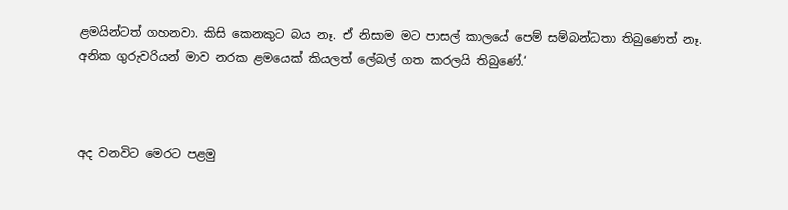ළමයින්ටත් ගහනවා. කිසි කෙනකුට බය නෑ. ඒ නිසාම මට පාසල් කාලයේ පෙම් සම්බන්ධතා තිබුණෙත් නෑ. අනික ගුරුවරියන් මාව නරක ළමයෙක් කියලත් ලේබල් ගත කරලයි තිබුණේ.‘



අද වනවිට මෙරට පළමු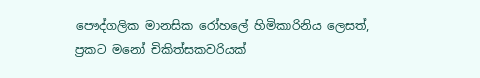පෞද්ගලික මානසික රෝහලේ හිමිකාරිනිය ලෙසත්, ප්‍රකට මනෝ චිකිත්සකවරියක්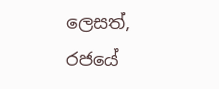ලෙසත්, රජයේ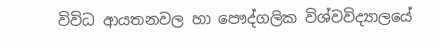විවිධ ආයතනවල හා පෞද්ගලික විශ්වවිද්‍යාලයේ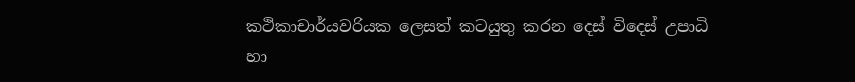කථිකාචාර්යවරියක ලෙසත් කටයුතු කරන දෙස් විදෙස් උපාධි හා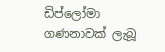ඩිප්ලෝමා ගණනාවක් ලැබූ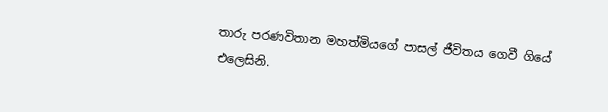තාරු පරණවිතාන මහත්මියගේ පාසල් ජීවිතය ගෙවී ගියේ එලෙසිනි.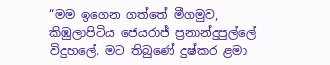“මම ඉගෙන ගත්තේ මීගමුව, කිඹුලාපිටිය ජෙයරාජ් ප්‍රනාන්දුපුල්ලේ විදුහලේ. මට තිබුණේ දුෂ්කර ළමා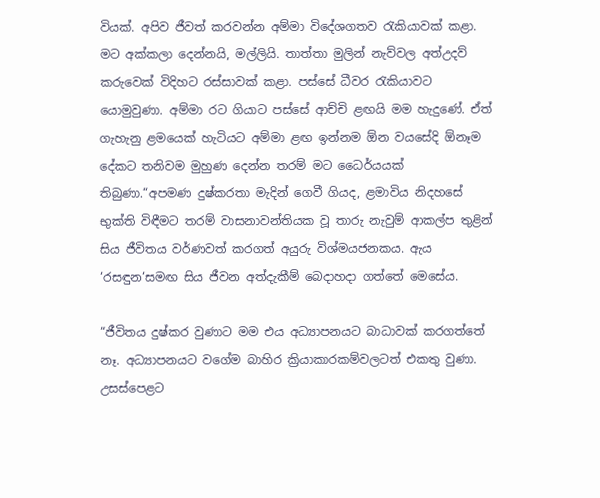වියක්. අපිව ජීවත් කරවන්න අම්මා විදේශගතව රැකියාවක් කළා. මට අක්කලා දෙන්නයි, මල්ලියි. තාත්තා මුලින් නැව්වල අත්උදව් කරුවෙක් විදිහට රස්සාවක් කළා. පස්සේ ධීවර රැකියාවට යොමුවුණා. අම්මා රට ගියාට පස්සේ ආච්චි ළඟයි මම හැදුණේ. ඒත් ගැහැනු ළමයෙක් හැටියට අම්මා ළඟ ඉන්නම ඕන වයසේදි ඕනෑම දේකට තනිවම මුහුණ දෙන්න තරම් මට ධෛර්යයක් තිබුණා.“අපමණ දුෂ්කරතා මැදින් ගෙවී ගියද, ළමාවිය නිදහසේ භුක්ති විඳීමට තරම් වාසනාවන්තියක වූ තාරු නැවුම් ආකල්ප තුළින් සිය ජීවිතය වර්ණවත් කරගත් අයුරු විශ්මයජනකය. ඇය ‘රසඳුන‘සමඟ සිය ජීවන අත්දැකීම් බෙදාහදා ගත්තේ මෙසේය.

“ජීවිතය දුෂ්කර වුණාට මම එය අධ්‍යාපනයට බාධාවක් කරගත්තේ නෑ. අධ්‍යාපනයට වගේම බාහිර ක්‍රියාකාරකම්වලටත් එකතු වුණා. උසස්පෙළට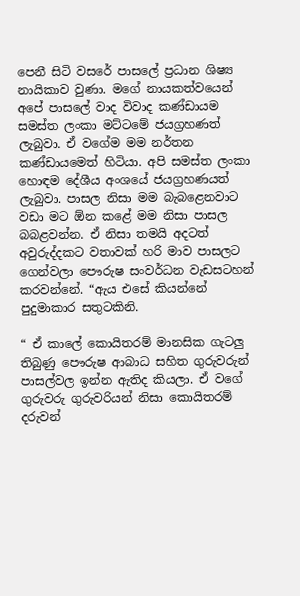පෙනී සිටි වසරේ පාසලේ ප්‍රධාන ශිෂ්‍ය නායිකාව වුණා. මගේ නායකත්වයෙන් අපේ පාසලේ වාද විවාද කණ්ඩායම සමස්ත ලංකා මට්ටමේ ජයග්‍රහණත් ලැබුවා. ඒ වගේම මම නර්තන කණ්ඩායමෙත් හිටියා. අපි සමස්ත ලංකා හොඳම දේශීය අංශයේ ජයග්‍රහණයත් ලැබුවා. පාසල නිසා මම බැබළෙනවාට වඩා මට ඕන කළේ මම නිසා පාසල බබළවන්න. ඒ නිසා තමයි අදටත් අවුරුද්දකට වතාවක් හරි මාව පාසලට ගෙන්වලා පෞරුෂ සංවර්ධන වැඩසටහන් කරවන්නේ. “ඇය එසේ කියන්නේ පුදුමාකාර සතුටකිනි.

“ ඒ කාලේ කොයිතරම් මානසික ගැටලු තිබුණු පෞරුෂ ආබාධ සහිත ගුරුවරුන් පාසල්වල ඉන්න ඇතිද කියලා. ඒ වගේ ගුරුවරු ගුරුවරියන් නිසා කොයිතරම් දරුවන්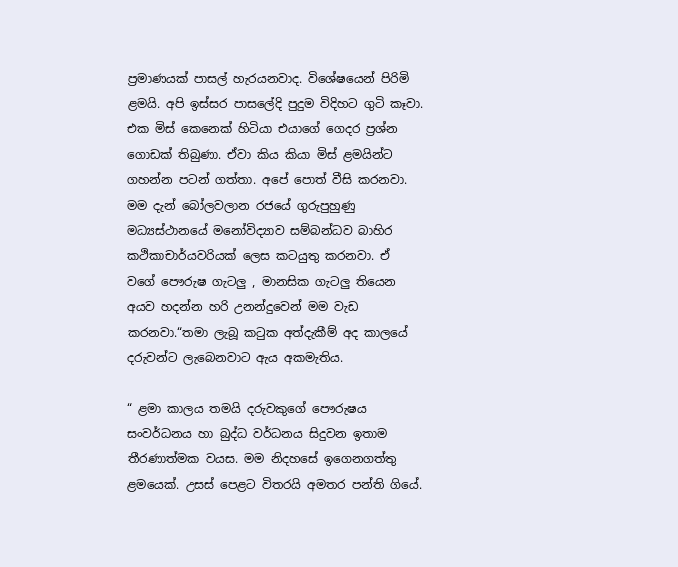ප්‍රමාණයක් පාසල් හැරයනවාද. විශේෂයෙන් පිරිමි ළමයි. අපි ඉස්සර පාසලේදි පුදුම විදිහට ගුටි කෑවා. එක මිස් කෙනෙක් හිටියා එයාගේ ගෙදර ප්‍රශ්න ගොඩක් තිබුණා. ඒවා කිය කියා මිස් ළමයින්ට ගහන්න පටන් ගත්තා. අපේ පොත් වීසි කරනවා. මම දැන් බෝලවලාන රජයේ ගුරුපුහුණු මධ්‍යස්ථානයේ මනෝවිද්‍යාව සම්බන්ධව බාහිර කථිකාචාර්යවරියක් ලෙස කටයුතු කරනවා. ඒ වගේ පෞරුෂ ගැටලු , මානසික ගැටලු තියෙන අයව හදන්න හරි උනන්දුවෙන් මම වැඩ කරනවා.“තමා ලැබූ කටුක අත්දැකීම් අද කාලයේ දරුවන්ට ලැබෙනවාට ඇය අකමැතිය.

“ ළමා කාලය තමයි දරුවකුගේ පෞරුෂය සංවර්ධනය හා බුද්ධ වර්ධනය සිදුවන ඉතාම තීරණාත්මක වයස. මම නිදහසේ ඉගෙනගත්තු ළමයෙක්. උසස් පෙළට විතරයි අමතර පන්ති ගියේ.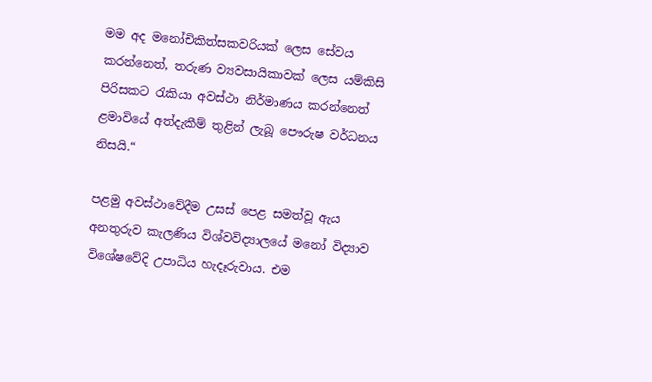මම අද මනෝචිකිත්සකවරියක් ලෙස සේවය කරන්නෙත්, තරුණ ව්‍යවසායිකාවක් ලෙස යම්කිසි පිරිසකට රැකියා අවස්ථා නිර්මාණය කරන්නෙත් ළමාවියේ අත්දැකීම් තුළින් ලැබූ පෞරුෂ වර්ධනය නිසයි.“

පළමු අවස්ථාවේදීම උසස් පෙළ සමත්වූ ඇය අනතුරුව කැලණිය විශ්වවිද්‍යාලයේ මනෝ විද්‍යාව විශේෂවේදි උපාධිය හැදෑරුවාය. එම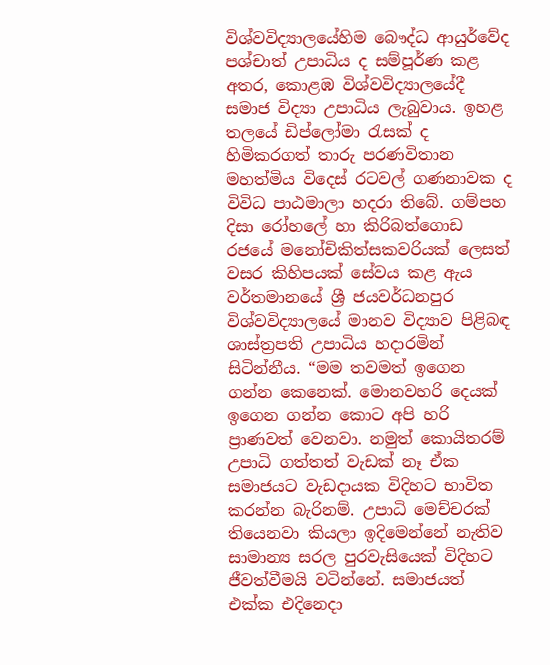විශ්වවිද්‍යාලයේහිම බෞද්ධ ආයුර්වේද පශ්චාත් උපාධිය ද සම්පූර්ණ කළ අතර, කොළඹ විශ්වවිද්‍යාලයේදී සමාජ විද්‍යා උපාධිය ලැබුවාය. ඉහළ තලයේ ඩිප්ලෝමා රැසක් ද හිමිකරගත් තාරු පරණවිතාන මහත්මිය විදෙස් රටවල් ගණනාවක ද විවිධ පාඨමාලා හදරා තිබේ. ගම්පහ දිසා රෝහලේ හා කිරිබත්ගොඩ රජයේ මනෝචිකිත්සකවරියක් ලෙසත් වසර කිහිපයක් සේවය කළ ඇය වර්තමානයේ ශ්‍රී ජයවර්ධනපුර විශ්වවිද්‍යාලයේ මානව විද්‍යාව පිළිබඳ ශාස්ත්‍රපති උපාධිය හදාරමින් සිටින්නීය. “මම තවමත් ඉගෙන ගන්න කෙනෙක්. මොනවහරි දෙයක් ඉගෙන ගන්න කොට අපි හරි ප්‍රාණවත් වෙනවා. නමුත් කොයිතරම් උපාධි ගත්තත් වැඩක් නෑ ඒක සමාජයට වැඩදායක විදිහට භාවිත කරන්න බැරිනම්. උපාධි මෙච්චරක් තියෙනවා කියලා ඉදිමෙන්නේ නැතිව සාමාන්‍ය සරල පුරවැසියෙක් විදිහට ජීවත්වීමයි වටින්නේ. සමාජයත් එක්ක එදිනෙදා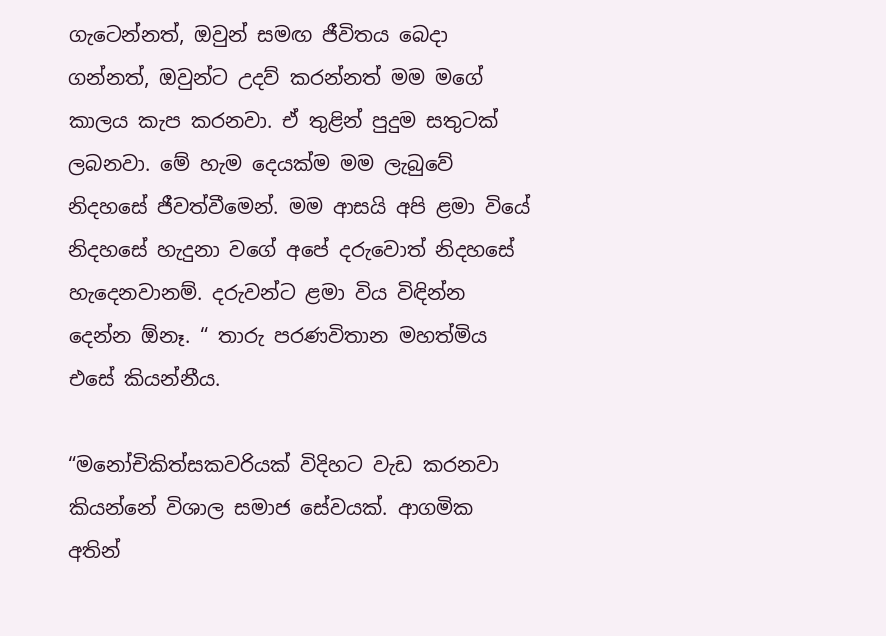ගැටෙන්නත්, ඔවුන් සමඟ ජීවිතය බෙදා ගන්නත්, ඔවුන්ට උදව් කරන්නත් මම මගේ කාලය කැප කරනවා. ඒ තුළින් පුදුම සතුටක් ලබනවා. මේ හැම දෙයක්ම මම ලැබුවේ නිදහසේ ජීවත්වීමෙන්. මම ආසයි අපි ළමා වියේ නිදහසේ හැදුනා වගේ අපේ දරුවොත් නිදහසේ හැදෙනවානම්. දරුවන්ට ළමා විය විඳින්න දෙන්න ඕනෑ. “ තාරු පරණවිතාන මහත්මිය එසේ කියන්නීය.

“මනෝචිකිත්සකවරියක් විදිහට වැඩ කරනවා කියන්නේ විශාල සමාජ සේවයක්. ආගමික අතින්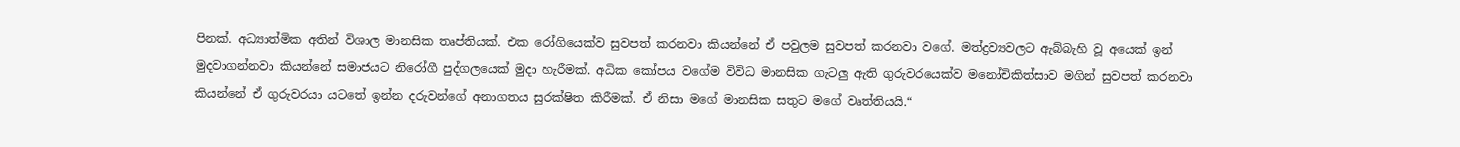පිනක්. අධ්‍යාත්මික අතින් විශාල මානසික තෘප්තියක්. එක රෝගියෙක්ව සුවපත් කරනවා කියන්නේ ඒ පවුලම සුවපත් කරනවා වගේ. මත්ද්‍රව්‍යවලට ඇබ්බැහි වූ අයෙක් ඉන් මුදවාගන්නවා කියන්නේ සමාජයට නිරෝගී පුද්ගලයෙක් මුදා හැරීමක්. අධික කෝපය වගේම විවිධ මානසික ගැටලු ඇති ගුරුවරයෙක්ව මනෝචිකිත්සාව මගින් සුවපත් කරනවා කියන්නේ ඒ ගුරුවරයා යටතේ ඉන්න දරුවන්ගේ අනාගතය සුරක්ෂිත කිරීමක්. ඒ නිසා මගේ මානසික සතුට මගේ වෘත්තියයි.“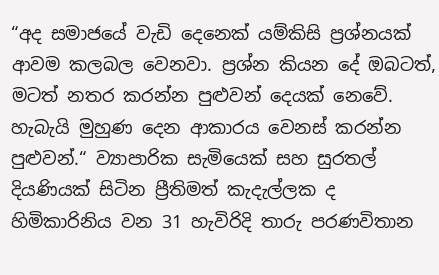“අද සමාජයේ වැඩි දෙනෙක් යම්කිසි ප්‍රශ්නයක් ආවම කලබල වෙනවා. ප්‍රශ්න කියන දේ ඔබටත්, මටත් නතර කරන්න පුළුවන් දෙයක් නෙවේ. හැබැයි මුහුණ දෙන ආකාරය වෙනස් කරන්න පුළුවන්.“ ව්‍යාපාරික සැමියෙක් සහ සුරතල් දියණියක් සිටින ප්‍රීතිමත් කැදැල්ලක ද හිමිකාරිනිය වන 31 හැවිරිදි තාරු පරණවිතාන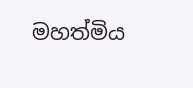මහත්මිය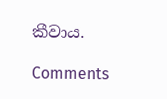කීවාය.

Comments